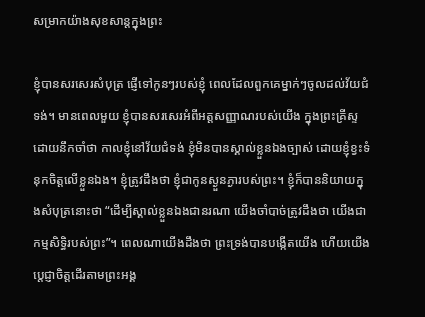សម្រាកយ៉ាងសុខសាន្តក្នុងព្រះ

ខ្ញុំបានសរសេរសំបុត្រ ផ្ញើទៅកូនៗរបស់ខ្ញុំ ពេលដែលពួកគេម្នាក់ៗចូលដល់វ័យជំទង់។ មានពេលមួយ ខ្ញុំបានសរសេរអំពីអត្តសញ្ញាណរបស់យើង ក្នុងព្រះគ្រីស្ទ ដោយនឹកចាំថា កាលខ្ញុំនៅវ័យជំទង់ ខ្ញុំមិនបានស្គាល់ខ្លួនឯងច្បាស់ ដោយខ្ញុំខ្វះទំនុកចិត្តលើខ្លួនឯង។ ខ្ញុំត្រូវដឹងថា ខ្ញុំជាកូនស្ងួនភ្ងារបស់ព្រះ។ ខ្ញុំក៏បាននិយាយក្នុងសំបុត្រនោះថា “ដើម្បីស្គាល់ខ្លួនឯងជានរណា យើងចាំបាច់ត្រូវដឹងថា យើងជាកម្មសិទ្ធិរបស់ព្រះ”។ ពេលណាយើងដឹងថា ព្រះទ្រង់បានបង្កើតយើង ហើយយើងប្តេជ្ញាចិត្តដើរតាមព្រះអង្គ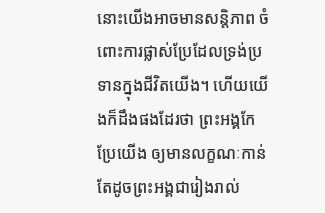នោះយើងអាចមានសន្តិភាព ចំពោះការផ្លាស់ប្រែដែលទ្រង់ប្រទានក្នុងជីវិតយើង។ ហើយយើងក៏ដឹងផងដែរថា ព្រះអង្គកែប្រែយើង ឲ្យមានលក្ខណៈកាន់តែដូចព្រះអង្គជារៀងរាល់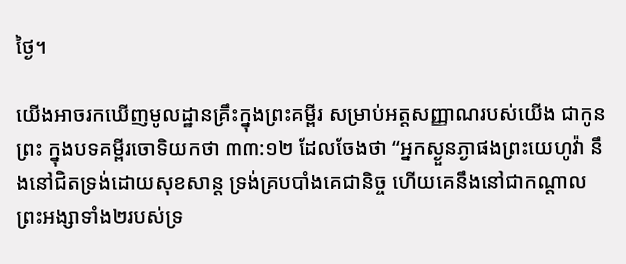ថ្ងៃ។

យើងអាចរកឃើញមូលដ្ឋានគ្រឹះក្នុងព្រះគម្ពីរ សម្រាប់អត្តសញ្ញាណរបស់យើង ជាកូនព្រះ ក្នុងបទគម្ពីរចោទិយកថា ៣៣:១២ ដែលចែងថា “អ្នកស្ងួនភ្ងាផងព្រះយេហូវ៉ា នឹងនៅជិតទ្រង់ដោយសុខសាន្ត ទ្រង់គ្របបាំងគេជានិច្ច ហើយគេនឹងនៅជាកណ្តាលព្រះអង្សាទាំង២របស់ទ្រ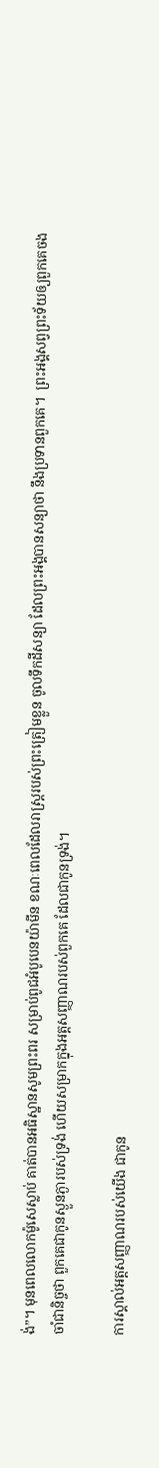ង់”។ មុនពេលលោកម៉ូសេស្លាប់ គាត់បានអធិស្ឋានសូមព្រះពរ សម្រាប់ពូជអំបូបេនយ៉ាមីន ខណៈពេលដែលរាស្រ្តរបស់ព្រះត្រៀមខ្លួន ចូលទឹកដីសន្យា ដែលព្រះអង្គបានសន្យាថា នឹងប្រទានពួកគេ។  ព្រះអង្គសព្វព្រះទ័យឲ្យពួកគេចងចាំជានិច្ចថា ពួកគេជាកូនស្ងួនភ្ងារបស់ទ្រង់ ហើយសម្រាកក្នុងអត្តសញ្ញាណរបស់ពួកគេ ដែលជាកូនទ្រង់។

ការស្គាល់អត្តសញ្ញាណរបស់យើង ជាកូន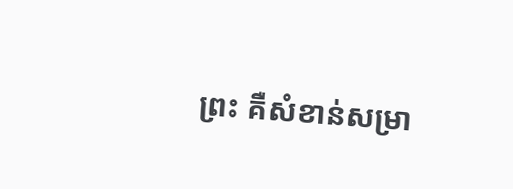ព្រះ គឺសំខាន់សម្រា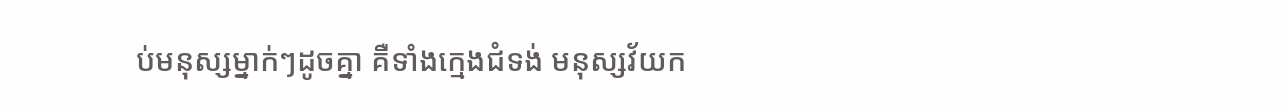ប់មនុស្សម្នាក់ៗដូចគ្នា គឺទាំងក្មេងជំទង់ មនុស្សវ័យក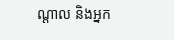ណ្តាល និងអ្នក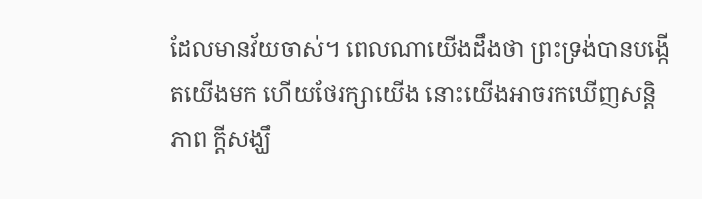ដែលមានវ័យចាស់។ ពេលណាយើងដឹងថា ព្រះទ្រង់បានបង្កើតយើងមក ហើយថែរក្សាយើង នោះយើងអាចរកឃើញសន្តិភាព ក្តីសង្ឃឹ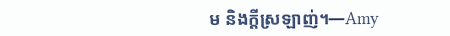ម និងក្តីស្រឡាញ់។—Amy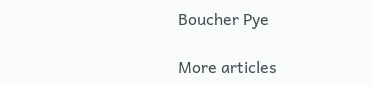Boucher Pye

More articles